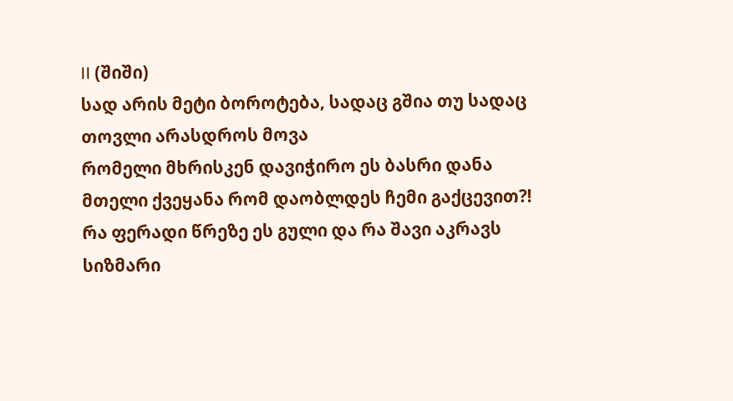II (შიში)
სად არის მეტი ბოროტება, სადაც გშია თუ სადაც თოვლი არასდროს მოვა
რომელი მხრისკენ დავიჭირო ეს ბასრი დანა
მთელი ქვეყანა რომ დაობლდეს ჩემი გაქცევით?!
რა ფერადი წრეზე ეს გული და რა შავი აკრავს სიზმარი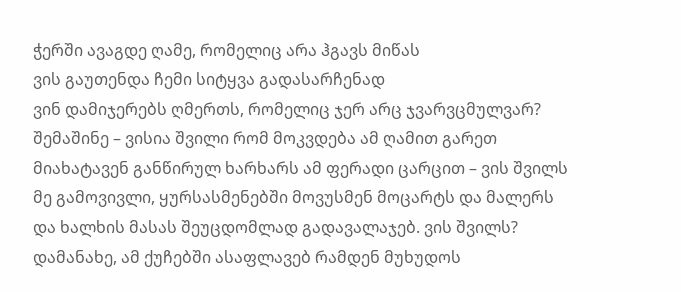ჭერში ავაგდე ღამე, რომელიც არა ჰგავს მიწას
ვის გაუთენდა ჩემი სიტყვა გადასარჩენად
ვინ დამიჯერებს ღმერთს, რომელიც ჯერ არც ჯვარვცმულვარ?
შემაშინე – ვისია შვილი რომ მოკვდება ამ ღამით გარეთ
მიახატავენ განწირულ ხარხარს ამ ფერადი ცარცით – ვის შვილს
მე გამოვივლი, ყურსასმენებში მოვუსმენ მოცარტს და მალერს
და ხალხის მასას შეუცდომლად გადავალაჯებ. ვის შვილს?
დამანახე, ამ ქუჩებში ასაფლავებ რამდენ მუხუდოს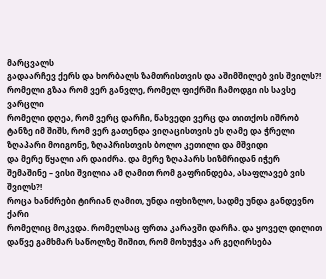მარცვალს
გადაარჩევ ქერს და ხორბალს ზამთრისთვის და აშიმშილებ ვის შვილს?!
რომელი გზაა რომ ვერ განვლე, რომელ ფიქრში ჩამოდგი ის სავსე ვარცლი
რომელი დღეა, რომ ვერც დარჩი, წახვედი ვერც და თითქოს იშრობ
ტანზე იმ შიშს, რომ ვერ გათენდა ვიღაცისთვის ეს ღამე და ჭრელი
ზღაპარი მოიგონე, ზღაპრისთვის ბოლო კეთილი და მშვიდი
და მერე წყალი არ დაიძრა. და მერე ზღაპარს სიზმრიდან იჭერ
შემაშინე – ვისი შვილია ამ ღამით რომ გაფრინდება, ასაფლავებ ვის შვილს?!
როცა ხანძრები ტირიან ღამით, უნდა იფხიზლო, სადმე უნდა განდევნო ქარი
რომელიც მოკვდა. რომელსაც ფრთა კარავში დარჩა. და ყოველ დილით
დაწვე გამხმარ საწოლზე შიშით, რომ მოხუჭვა არ გეღირსება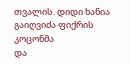თვალის. დიდი ხანია გაიღვიძა ფიქრის კოცონმა
და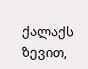ქალაქს ზევით,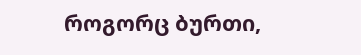როგორც ბურთი,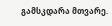გამსკდარა მთვარე.